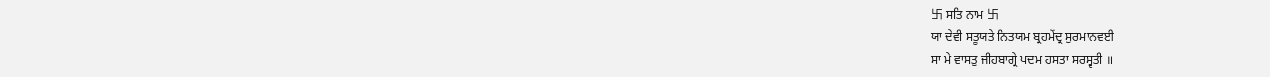卐 ਸਤਿ ਨਾਮ 卐
ਯਾ ਦੇਵੀ ਸਤੂਯਤੇ ਨਿਤਯਮ ਬ੍ਰਹਮੇਂਦ੍ਰ ਸੁਰਮਾਨਵਈ
ਸਾ ਮੇ ਵਾਸਤੁ ਜੀਹਬਾਗ੍ਰੇ ਪਦਮ ਹਸਤਾ ਸਰਸ੍ਵਤੀ ॥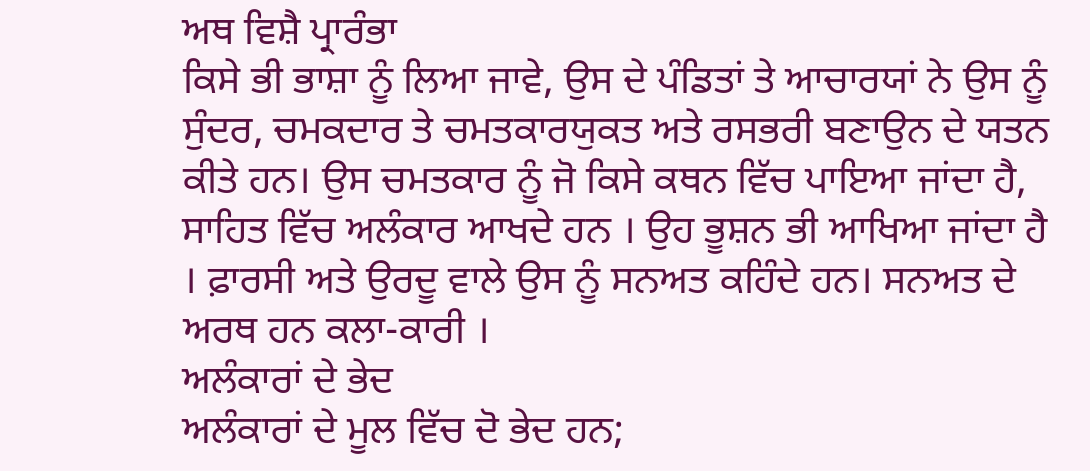ਅਥ ਵਿਸ਼ੈ ਪ੍ਰਾਰੰਭਾ
ਕਿਸੇ ਭੀ ਭਾਸ਼ਾ ਨੂੰ ਲਿਆ ਜਾਵੇ, ਉਸ ਦੇ ਪੰਡਿਤਾਂ ਤੇ ਆਚਾਰਯਾਂ ਨੇ ਉਸ ਨੂੰ ਸੁੰਦਰ, ਚਮਕਦਾਰ ਤੇ ਚਮਤਕਾਰਯੁਕਤ ਅਤੇ ਰਸਭਰੀ ਬਣਾਉਨ ਦੇ ਯਤਨ ਕੀਤੇ ਹਨ। ਉਸ ਚਮਤਕਾਰ ਨੂੰ ਜੋ ਕਿਸੇ ਕਥਨ ਵਿੱਚ ਪਾਇਆ ਜਾਂਦਾ ਹੈ, ਸਾਹਿਤ ਵਿੱਚ ਅਲੰਕਾਰ ਆਖਦੇ ਹਨ । ਉਹ ਭੂਸ਼ਨ ਭੀ ਆਖਿਆ ਜਾਂਦਾ ਹੈ । ਫ਼ਾਰਸੀ ਅਤੇ ਉਰਦੂ ਵਾਲੇ ਉਸ ਨੂੰ ਸਨਅਤ ਕਹਿੰਦੇ ਹਨ। ਸਨਅਤ ਦੇ ਅਰਥ ਹਨ ਕਲਾ-ਕਾਰੀ ।
ਅਲੰਕਾਰਾਂ ਦੇ ਭੇਦ
ਅਲੰਕਾਰਾਂ ਦੇ ਮੂਲ ਵਿੱਚ ਦੋ ਭੇਦ ਹਨ;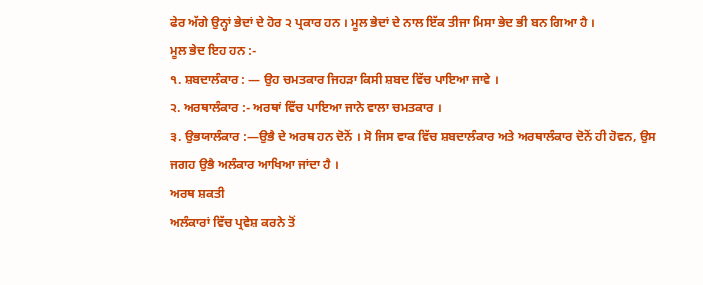ਫੇਰ ਅੱਗੇ ਉਨ੍ਹਾਂ ਭੇਦਾਂ ਦੇ ਹੋਰ ੨ ਪ੍ਰਕਾਰ ਹਨ । ਮੂਲ ਭੇਦਾਂ ਦੇ ਨਾਲ ਇੱਕ ਤੀਜਾ ਮਿਸਾ ਭੇਦ ਭੀ ਬਨ ਗਿਆ ਹੈ ।
ਮੂਲ ਭੇਦ ਇਹ ਹਨ :-
੧. ਸ਼ਬਦਾਲੰਕਾਰ : — ਉਹ ਚਮਤਕਾਰ ਜਿਹੜਾ ਕਿਸੀ ਸ਼ਬਦ ਵਿੱਚ ਪਾਇਆ ਜਾਵੇ ।
੨. ਅਰਥਾਲੰਕਾਰ :- ਅਰਥਾਂ ਵਿੱਚ ਪਾਇਆ ਜਾਨੇ ਵਾਲਾ ਚਮਤਕਾਰ ।
੩. ਉਭਯਾਲੰਕਾਰ :—ਉਭੈ ਦੇ ਅਰਥ ਹਨ ਦੋਨੋਂ । ਸੋ ਜਿਸ ਵਾਕ ਵਿੱਚ ਸ਼ਬਦਾਲੰਕਾਰ ਅਤੇ ਅਰਥਾਲੰਕਾਰ ਦੋਨੋਂ ਹੀ ਹੋਵਨ, ਉਸ ਜਗਹ ਉਭੈ ਅਲੰਕਾਰ ਆਖਿਆ ਜਾਂਦਾ ਹੈ ।
ਅਰਥ ਸ਼ਕਤੀ
ਅਲੰਕਾਰਾਂ ਵਿੱਚ ਪ੍ਰਵੇਸ਼ ਕਰਨੇ ਤੋਂ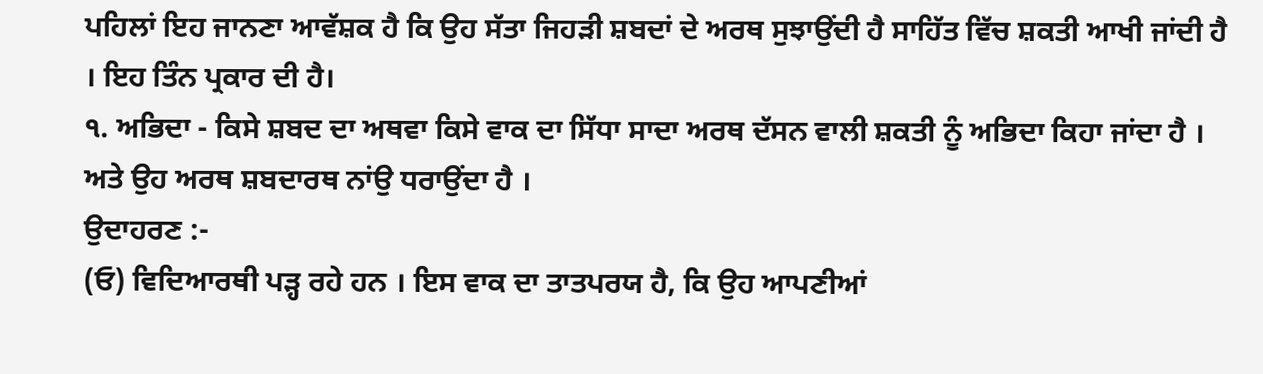ਪਹਿਲਾਂ ਇਹ ਜਾਨਣਾ ਆਵੱਸ਼ਕ ਹੈ ਕਿ ਉਹ ਸੱਤਾ ਜਿਹੜੀ ਸ਼ਬਦਾਂ ਦੇ ਅਰਥ ਸੁਝਾਉਂਦੀ ਹੈ ਸਾਹਿੱਤ ਵਿੱਚ ਸ਼ਕਤੀ ਆਖੀ ਜਾਂਦੀ ਹੈ । ਇਹ ਤਿੰਨ ਪ੍ਰਕਾਰ ਦੀ ਹੈ।
੧. ਅਭਿਦਾ - ਕਿਸੇ ਸ਼ਬਦ ਦਾ ਅਥਵਾ ਕਿਸੇ ਵਾਕ ਦਾ ਸਿੱਧਾ ਸਾਦਾ ਅਰਥ ਦੱਸਨ ਵਾਲੀ ਸ਼ਕਤੀ ਨੂੰ ਅਭਿਦਾ ਕਿਹਾ ਜਾਂਦਾ ਹੈ । ਅਤੇ ਉਹ ਅਰਥ ਸ਼ਬਦਾਰਥ ਨਾਂਉ ਧਰਾਉਂਦਾ ਹੈ ।
ਉਦਾਹਰਣ :-
(ਓ) ਵਿਦਿਆਰਥੀ ਪੜ੍ਹ ਰਹੇ ਹਨ । ਇਸ ਵਾਕ ਦਾ ਤਾਤਪਰਯ ਹੈ, ਕਿ ਉਹ ਆਪਣੀਆਂ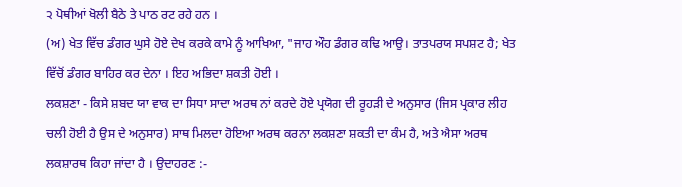੨ ਪੋਥੀਆਂ ਖੋਲੀ ਬੈਠੇ ਤੇ ਪਾਠ ਰਟ ਰਹੇ ਹਨ ।
(ਅ) ਖੇਤ ਵਿੱਚ ਡੰਗਰ ਘੁਸੇ ਹੋਏ ਦੇਖ ਕਰਕੇ ਕਾਮੇ ਨੂੰ ਆਖਿਆ, "ਜਾਹ ਔਹ ਡੰਗਰ ਕਢਿ ਆਉ। ਤਾਤਪਰਯ ਸਪਸ਼ਟ ਹੈ; ਖੇਤ ਵਿੱਚੋਂ ਡੰਗਰ ਬਾਹਿਰ ਕਰ ਦੇਨਾ । ਇਹ ਅਭਿਦਾ ਸ਼ਕਤੀ ਹੋਈ ।
ਲਕਸ਼ਣਾ - ਕਿਸੇ ਸ਼ਬਦ ਯਾ ਵਾਕ ਦਾ ਸਿਧਾ ਸਾਦਾ ਅਰਥ ਨਾਂ ਕਰਦੇ ਹੋਏ ਪ੍ਰਯੋਗ ਦੀ ਰੂਹੜੀ ਦੇ ਅਨੁਸਾਰ (ਜਿਸ ਪ੍ਰਕਾਰ ਲੀਹ
ਚਲੀ ਹੋਈ ਹੈ ਉਸ ਦੇ ਅਨੁਸਾਰ) ਸਾਥ ਮਿਲਦਾ ਹੋਇਆ ਅਰਥ ਕਰਨਾ ਲਕਸ਼ਣਾ ਸ਼ਕਤੀ ਦਾ ਕੰਮ ਹੈ, ਅਤੇ ਐਸਾ ਅਰਥ ਲਕਸ਼ਾਰਥ ਕਿਹਾ ਜਾਂਦਾ ਹੈ । ਉਦਾਹਰਣ :-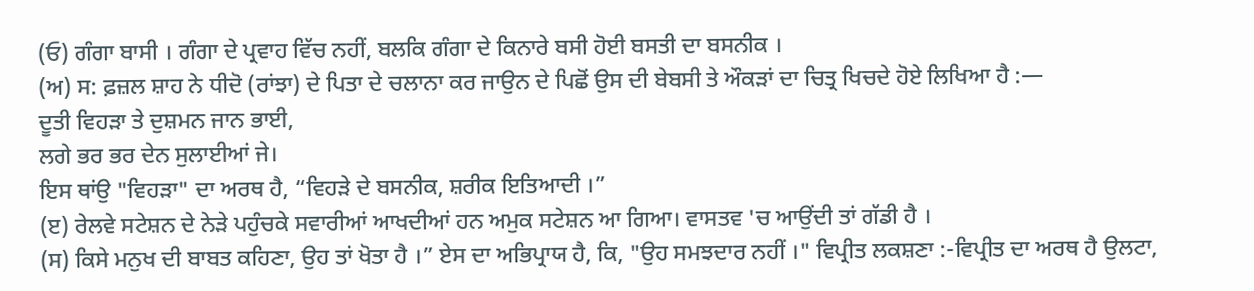(ਓ) ਗੰਗਾ ਬਾਸੀ । ਗੰਗਾ ਦੇ ਪ੍ਰਵਾਹ ਵਿੱਚ ਨਹੀਂ, ਬਲਕਿ ਗੰਗਾ ਦੇ ਕਿਨਾਰੇ ਬਸੀ ਹੋਈ ਬਸਤੀ ਦਾ ਬਸਨੀਕ ।
(ਅ) ਸ: ਫ਼ਜ਼ਲ ਸ਼ਾਹ ਨੇ ਧੀਦੋ (ਰਾਂਝਾ) ਦੇ ਪਿਤਾ ਦੇ ਚਲਾਨਾ ਕਰ ਜਾਉਨ ਦੇ ਪਿਛੋਂ ਉਸ ਦੀ ਬੇਬਸੀ ਤੇ ਔਕੜਾਂ ਦਾ ਚਿਤ੍ਰ ਖਿਚਦੇ ਹੋਏ ਲਿਖਿਆ ਹੈ :—
ਦੂਤੀ ਵਿਹੜਾ ਤੇ ਦੁਸ਼ਮਨ ਜਾਨ ਭਾਈ,
ਲਗੇ ਭਰ ਭਰ ਦੇਨ ਸੁਲਾਈਆਂ ਜੇ।
ਇਸ ਥਾਂਉ "ਵਿਹੜਾ" ਦਾ ਅਰਥ ਹੈ, “ਵਿਹੜੇ ਦੇ ਬਸਨੀਕ, ਸ਼ਰੀਕ ਇਤਿਆਦੀ ।”
(ੲ) ਰੇਲਵੇ ਸਟੇਸ਼ਨ ਦੇ ਨੇੜੇ ਪਹੁੰਚਕੇ ਸਵਾਰੀਆਂ ਆਖਦੀਆਂ ਹਨ ਅਮੁਕ ਸਟੇਸ਼ਨ ਆ ਗਿਆ। ਵਾਸਤਵ 'ਚ ਆਉਂਦੀ ਤਾਂ ਗੱਡੀ ਹੈ ।
(ਸ) ਕਿਸੇ ਮਨੁਖ ਦੀ ਬਾਬਤ ਕਹਿਣਾ, ਉਹ ਤਾਂ ਖੋਤਾ ਹੈ ।” ਏਸ ਦਾ ਅਭਿਪ੍ਰਾਯ ਹੈ, ਕਿ, "ਉਹ ਸਮਝਦਾਰ ਨਹੀਂ ।" ਵਿਪ੍ਰੀਤ ਲਕਸ਼ਣਾ :-ਵਿਪ੍ਰੀਤ ਦਾ ਅਰਥ ਹੈ ਉਲਟਾ,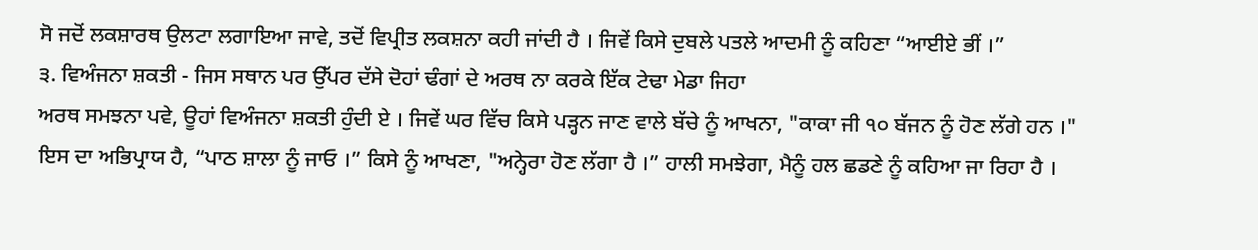ਸੋ ਜਦੋਂ ਲਕਸ਼ਾਰਥ ਉਲਟਾ ਲਗਾਇਆ ਜਾਵੇ, ਤਦੋਂ ਵਿਪ੍ਰੀਤ ਲਕਸ਼ਨਾ ਕਹੀ ਜਾਂਦੀ ਹੈ । ਜਿਵੇਂ ਕਿਸੇ ਦੁਬਲੇ ਪਤਲੇ ਆਦਮੀ ਨੂੰ ਕਹਿਣਾ “ਆਈਏ ਭੀਂ ।”
੩. ਵਿਅੰਜਨਾ ਸ਼ਕਤੀ - ਜਿਸ ਸਥਾਨ ਪਰ ਉੱਪਰ ਦੱਸੇ ਦੋਹਾਂ ਢੰਗਾਂ ਦੇ ਅਰਥ ਨਾ ਕਰਕੇ ਇੱਕ ਟੇਢਾ ਮੇਡਾ ਜਿਹਾ
ਅਰਥ ਸਮਝਨਾ ਪਵੇ, ਊਹਾਂ ਵਿਅੰਜਨਾ ਸ਼ਕਤੀ ਹੁੰਦੀ ਏ । ਜਿਵੇਂ ਘਰ ਵਿੱਚ ਕਿਸੇ ਪੜ੍ਹਨ ਜਾਣ ਵਾਲੇ ਬੱਚੇ ਨੂੰ ਆਖਨਾ, "ਕਾਕਾ ਜੀ ੧੦ ਬੱਜਨ ਨੂੰ ਹੋਣ ਲੱਗੇ ਹਨ ।" ਇਸ ਦਾ ਅਭਿਪ੍ਰਾਯ ਹੈ, “ਪਾਠ ਸ਼ਾਲਾ ਨੂੰ ਜਾਓ ।” ਕਿਸੇ ਨੂੰ ਆਖਣਾ, "ਅਨ੍ਹੇਰਾ ਹੋਣ ਲੱਗਾ ਹੈ ।” ਹਾਲੀ ਸਮਝੇਗਾ, ਮੈਨੂੰ ਹਲ ਛਡਣੇ ਨੂੰ ਕਹਿਆ ਜਾ ਰਿਹਾ ਹੈ ।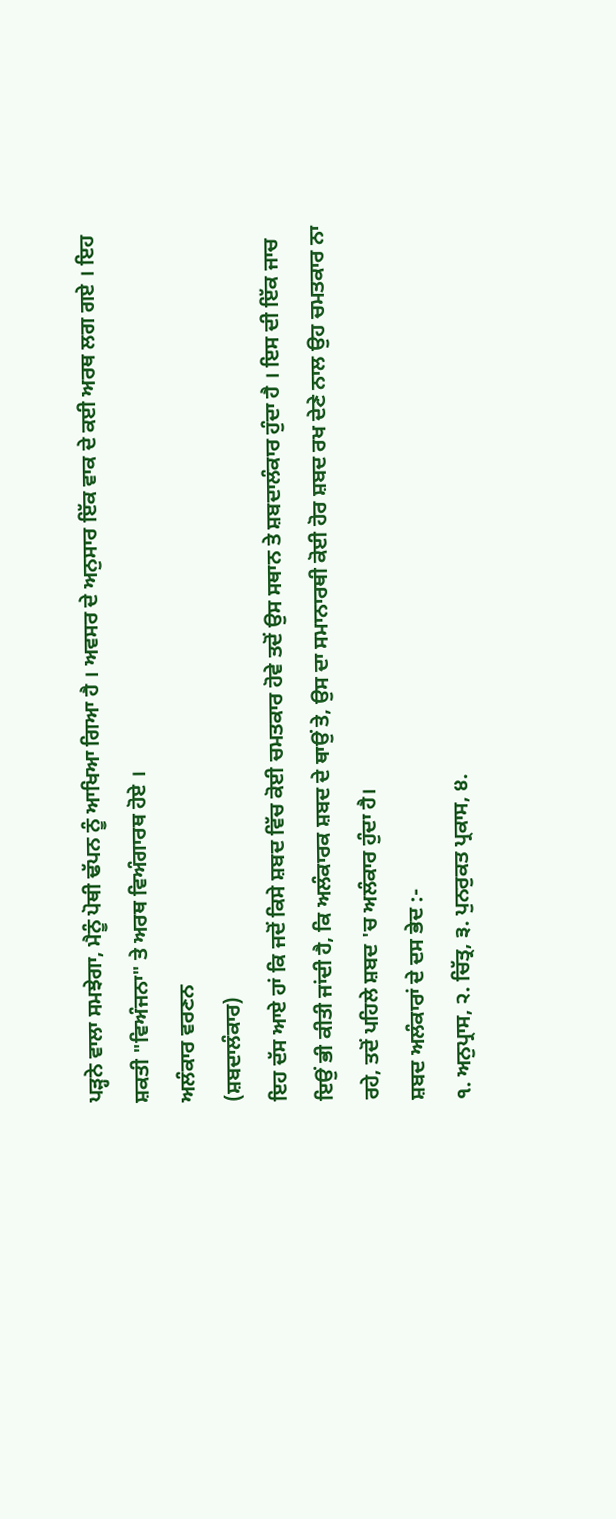ਪੜ੍ਹਨੇ ਵਾਲਾ ਸਮਝੇਗਾ, ਮੈਨੂੰ ਪੋਥੀ ਢੱਪਨ ਨੂੰ ਆਖਿਆ ਗਿਆ ਹੈ । ਅਵਸਰ ਦੇ ਅਨੁਸਾਰ ਇੱਕ ਵਾਕ ਦੇ ਕਈ ਅਰਥ ਲਗ ਗਏ । ਇਹ ਸ਼ਕਤੀ "ਵਿਅੰਜਨਾ" ਤੇ ਅਰਥ ਵਿਅੰਗਾਰਥ ਹੋਏ ।
ਅਲੰਕਾਰ ਵਰਣਨ
(ਸ਼ਬਦਾਲੰਕਾਰ)
ਇਹ ਦੱਸ ਆਏ ਹਾਂ ਕਿ ਜਦੋਂ ਕਿਸੇ ਸ਼ਬਦ ਵਿੱਚ ਕੋਈ ਚਮਤਕਾਰ ਹੋਵੇ ਤਦੋਂ ਉਸ ਸਥਾਨ ਤੇ ਸ਼ਬਦਾਲੰਕਾਰ ਹੁੰਦਾ ਹੈ । ਇਸ ਦੀ ਇੱਕ ਜਾਚ ਇਉਂ ਭੀ ਕੀਤੀ ਜਾਂਦੀ ਹੈ, ਕਿ ਅਲੰਕਾਰਕ ਸ਼ਬਦ ਦੇ ਥਾਉਂ ਤੇ, ਉਸ ਦਾ ਸਮਾਨਾਰਥੀ ਕੋਈ ਹੋਰ ਸ਼ਬਦ ਰਖ ਦੇਣੇ ਨਾਲ ਉਹ ਚਮਤਕਾਰ ਨਾ ਰਹੇ, ਤਦੋਂ ਪਹਿਲੇ ਸ਼ਬਦ 'ਚ ਅਲੰਕਾਰ ਹੁੰਦਾ ਹੈ।
ਸ਼ਬਦ ਅਲੰਕਾਰਾਂ ਦੇ ਦਸ ਭੇਦ :-
੧. ਅਨੁਪ੍ਰਾਸ, ੨. ਚਿੱਤ੍ਰ, ੩. ਪੁਨਰੁਕਤ ਪ੍ਰਕਾਸ, ੪.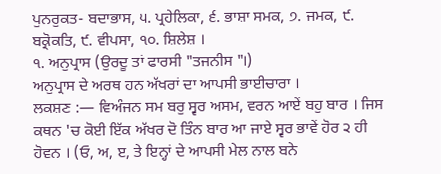ਪੁਨਰੁਕਤ- ਬਦਾਭਾਸ, ੫. ਪ੍ਰਹੇਲਿਕਾ, ੬. ਭਾਸ਼ਾ ਸਮਕ, ੭. ਜਮਕ, ੯. ਬਕ੍ਰੋਕਤਿ, ੯. ਵੀਪਸਾ, ੧੦. ਸ਼ਿਲੇਸ਼ ।
੧. ਅਨੁਪ੍ਰਾਸ (ਉਰਦੂ ਤਾਂ ਫਾਰਸੀ "ਤਜਨੀਸ "।)
ਅਨੁਪ੍ਰਾਸ ਦੇ ਅਰਥ ਹਨ ਅੱਖਰਾਂ ਦਾ ਆਪਸੀ ਭਾਈਚਾਰਾ ।
ਲਕਸ਼ਣ :— ਵਿਅੰਜਨ ਸਮ ਬਰੁ ਸ੍ਵਰ ਅਸਮ, ਵਰਨ ਆਏਂ ਬਹੁ ਬਾਰ । ਜਿਸ ਕਥਨ 'ਚ ਕੋਈ ਇੱਕ ਅੱਖਰ ਦੋ ਤਿੰਨ ਬਾਰ ਆ ਜਾਏ ਸ੍ਵਰ ਭਾਵੇਂ ਹੋਰ ੨ ਹੀ ਹੋਵਨ । (ਓ, ਅ, ੲ, ਤੇ ਇਨ੍ਹਾਂ ਦੇ ਆਪਸੀ ਮੇਲ ਨਾਲ ਬਨੇ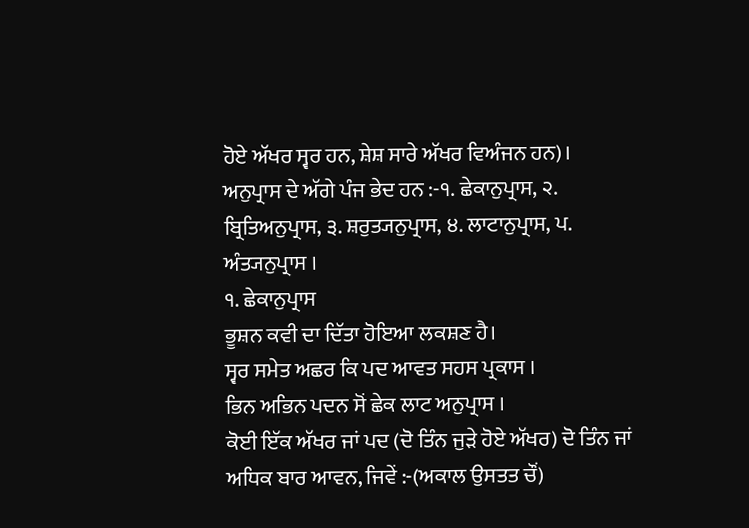ਹੋਏ ਅੱਖਰ ਸ੍ਵਰ ਹਨ, ਸ਼ੇਸ਼ ਸਾਰੇ ਅੱਖਰ ਵਿਅੰਜਨ ਹਨ)।
ਅਨੁਪ੍ਰਾਸ ਦੇ ਅੱਗੇ ਪੰਜ ਭੇਦ ਹਨ :-੧. ਛੇਕਾਨੁਪ੍ਰਾਸ, ੨. ਬ੍ਰਿਤਿਅਨੁਪ੍ਰਾਸ, ੩. ਸ਼ਰੁਤ੍ਯਨੁਪ੍ਰਾਸ, ੪. ਲਾਟਾਨੁਪ੍ਰਾਸ, ਪ. ਅੰਤ੍ਯਨੁਪ੍ਰਾਸ ।
੧. ਛੇਕਾਨੁਪ੍ਰਾਸ
ਭੂਸ਼ਨ ਕਵੀ ਦਾ ਦਿੱਤਾ ਹੋਇਆ ਲਕਸ਼ਣ ਹੈ।
ਸ੍ਵਰ ਸਮੇਤ ਅਛਰ ਕਿ ਪਦ ਆਵਤ ਸਹਸ ਪ੍ਰਕਾਸ ।
ਭਿਨ ਅਭਿਨ ਪਦਨ ਸੋਂ ਛੇਕ ਲਾਟ ਅਨੁਪ੍ਰਾਸ ।
ਕੋਈ ਇੱਕ ਅੱਖਰ ਜਾਂ ਪਦ (ਦੋ ਤਿੰਨ ਜੁੜੇ ਹੋਏ ਅੱਖਰ) ਦੋ ਤਿੰਨ ਜਾਂ ਅਧਿਕ ਬਾਰ ਆਵਨ, ਜਿਵੇਂ :-(ਅਕਾਲ ਉਸਤਤ ਚੌਂ)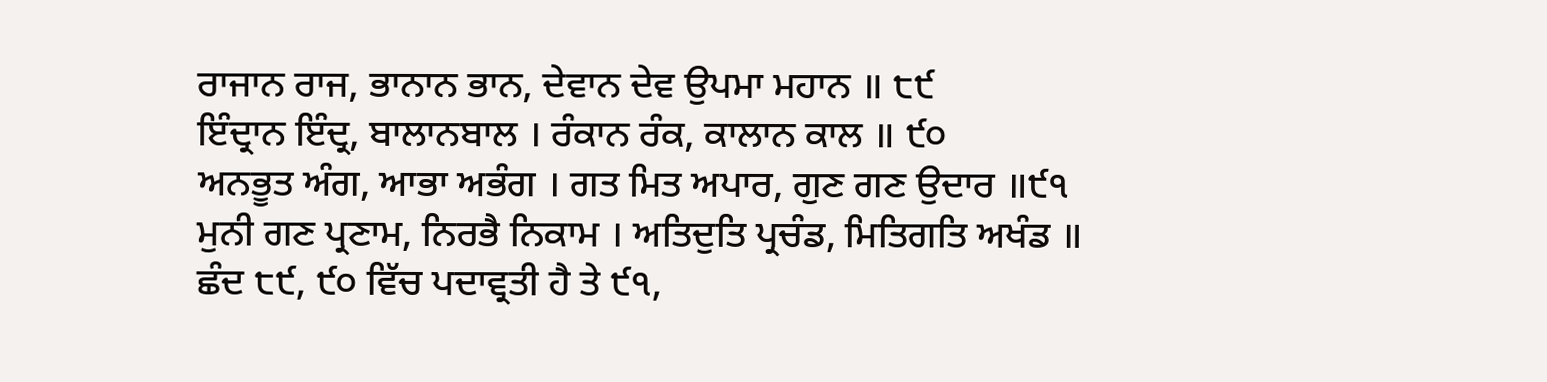ਰਾਜਾਨ ਰਾਜ, ਭਾਨਾਨ ਭਾਨ, ਦੇਵਾਨ ਦੇਵ ਉਪਮਾ ਮਹਾਨ ॥ ੮੯
ਇੰਦ੍ਰਾਨ ਇੰਦ੍ਰ, ਬਾਲਾਨਬਾਲ । ਰੰਕਾਨ ਰੰਕ, ਕਾਲਾਨ ਕਾਲ ॥ ੯੦
ਅਨਭੂਤ ਅੰਗ, ਆਭਾ ਅਭੰਗ । ਗਤ ਮਿਤ ਅਪਾਰ, ਗੁਣ ਗਣ ਉਦਾਰ ॥੯੧
ਮੁਨੀ ਗਣ ਪ੍ਰਣਾਮ, ਨਿਰਭੈ ਨਿਕਾਮ । ਅਤਿਦੁਤਿ ਪ੍ਰਚੰਡ, ਮਿਤਿਗਤਿ ਅਖੰਡ ॥
ਛੰਦ ੮੯, ੯੦ ਵਿੱਚ ਪਦਾਵ੍ਰਤੀ ਹੈ ਤੇ ੯੧,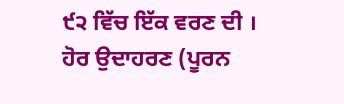੯੨ ਵਿੱਚ ਇੱਕ ਵਰਣ ਦੀ ।
ਹੋਰ ਉਦਾਹਰਣ (ਪੂਰਨ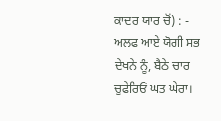ਕਾਦਰ ਯਾਰ ਚੋਂ) : -
ਅਲਫ ਆਏ ਯੋਗੀ ਸਭ ਦੇਖਨੇ ਨੂੰ, ਬੈਠੇ ਚਾਰ ਚੁਫੇਰਿਓਂ ਘਤ ਘੇਰਾ।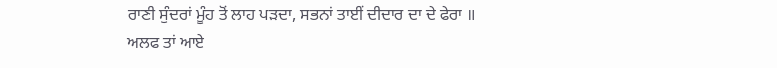ਰਾਣੀ ਸੁੰਦਰਾਂ ਮੂੰਹ ਤੋਂ ਲਾਹ ਪੜਦਾ, ਸਭਨਾਂ ਤਾਈਂ ਦੀਦਾਰ ਦਾ ਦੇ ਫੇਰਾ ॥
ਅਲਫ ਤਾਂ ਆਏ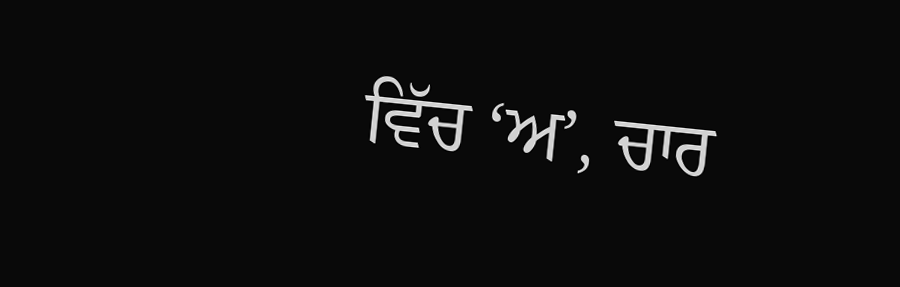ਵਿੱਚ ‘ਅ’, ਚਾਰ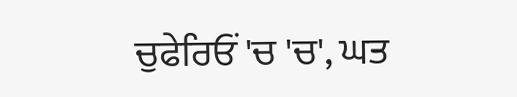ਚੁਫੇਰਿਓਂ 'ਚ 'ਚ', ਘਤ